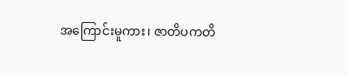အကြောင်းမူကား၊ ဇာတိပကတိ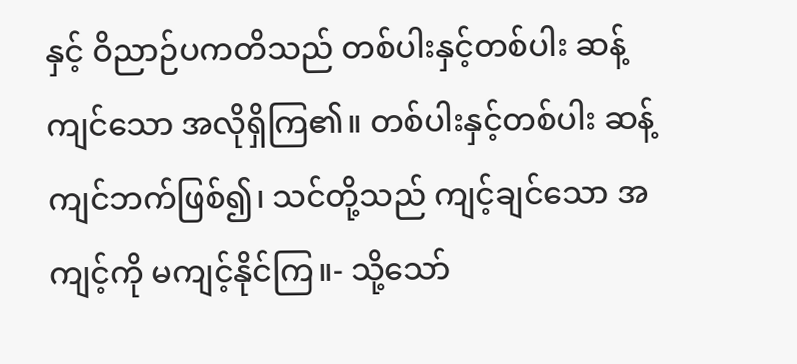နှင့် ဝိညာဉ်ပကတိသည် တစ်ပါးနှင့်တစ်ပါး ဆန့်ကျင်သော အလိုရှိကြ၏။ တစ်ပါးနှင့်တစ်ပါး ဆန့်ကျင်ဘက်ဖြစ်၍၊ သင်တို့သည် ကျင့်ချင်သော အကျင့်ကို မကျင့်နိုင်ကြ။- သို့သော်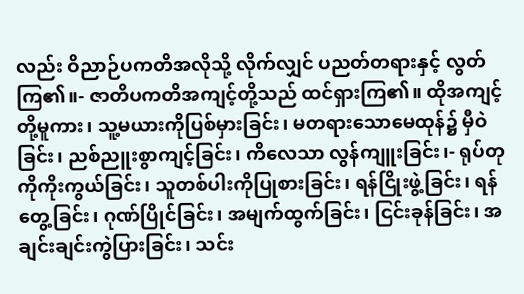လည်း ဝိညာဉ်ပကတိအလိုသို့ လိုက်လျှင် ပညတ်တရားနှင့် လွတ်ကြ၏။- ဇာတိပကတိအကျင့်တို့သည် ထင်ရှားကြ၏။ ထိုအကျင့်တို့မူကား၊ သူ့မယားကိုပြစ်မှားခြင်း၊ မတရားသောမေထုန်၌ မှီဝဲခြင်း၊ ညစ်ညူးစွာကျင့်ခြင်း၊ ကိလေသာ လွန်ကျူးခြင်း၊- ရုပ်တုကိုကိုးကွယ်ခြင်း၊ သူတစ်ပါးကိုပြုစားခြင်း၊ ရန်ငြိုးဖွဲ့ခြင်း၊ ရန်တွေ့ခြင်း၊ ဂုဏ်ပြိုင်ခြင်း၊ အမျက်ထွက်ခြင်း၊ ငြင်းခုန်ခြင်း၊ အချင်းချင်းကွဲပြားခြင်း၊ သင်း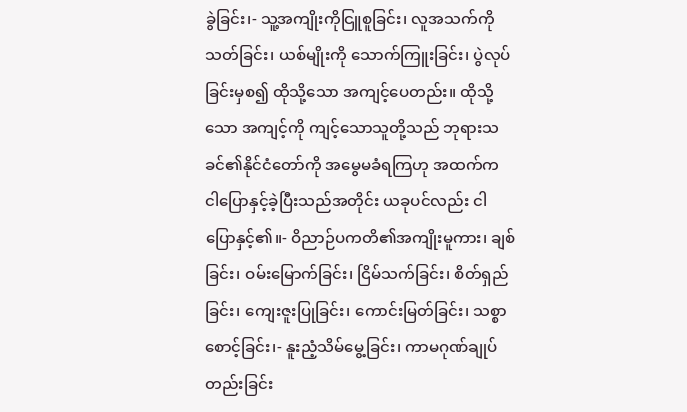ခွဲခြင်း၊- သူ့အကျိုးကိုငြူစူခြင်း၊ လူအသက်ကိုသတ်ခြင်း၊ ယစ်မျိုးကို သောက်ကြူးခြင်း၊ ပွဲလုပ်ခြင်းမှစ၍ ထိုသို့သော အကျင့်ပေတည်း။ ထိုသို့သော အကျင့်ကို ကျင့်သောသူတို့သည် ဘုရားသခင်၏နိုင်ငံတော်ကို အမွေမခံရကြဟု အထက်က ငါပြောနှင့်ခဲ့ပြီးသည်အတိုင်း ယခုပင်လည်း ငါပြောနှင့်၏။- ဝိညာဉ်ပကတိ၏အကျိုးမူကား၊ ချစ်ခြင်း၊ ဝမ်းမြောက်ခြင်း၊ ငြိမ်သက်ခြင်း၊ စိတ်ရှည်ခြင်း၊ ကျေးဇူးပြုခြင်း၊ ကောင်းမြတ်ခြင်း၊ သစ္စာစောင့်ခြင်း၊- နူးညံ့သိမ်မွေ့ခြင်း၊ ကာမဂုဏ်ချုပ်တည်းခြင်း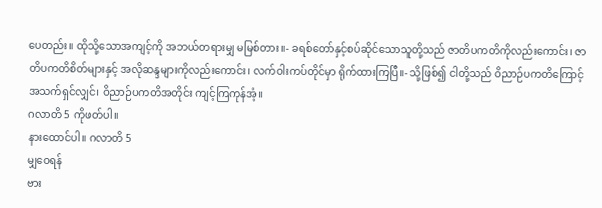ပေတည်း။ ထိုသို့သောအကျင့်ကို အဘယ်တရားမျှ မမြစ်တား။- ခရစ်တော်နှင့်စပ်ဆိုင်သောသူတို့သည် ဇာတိပကတိကိုလည်းကောင်း၊ ဇာတိပကတိစိတ်များနှင့် အလိုဆန္ဒများကိုလည်းကောင်း၊ လက်ဝါးကပ်တိုင်မှာ ရိုက်ထားကြပြီ။- သို့ဖြစ်၍ ငါတို့သည် ဝိညာဉ်ပကတိကြောင့် အသက်ရှင်လျှင်၊ ဝိညာဉ်ပကတိအတိုင်း ကျင့်ကြကုန်အံ့။
ဂလာတိ 5 ကိုဖတ်ပါ။
နားထောင်ပါ။ ဂလာတိ 5
မျှဝေရန်
ဗား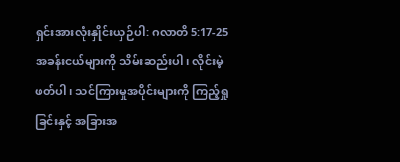ရှင်းအားလုံးနှိုင်းယှဉ်ပါ: ဂလာတိ 5:17-25
အခန်းငယ်များကို သိမ်းဆည်းပါ၊ လိုင်းမဲ့ဖတ်ပါ၊ သင်ကြားမှုအပိုင်းများကို ကြည့်ရှုခြင်းနှင့် အခြားအ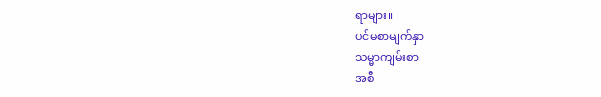ရာများ။
ပင်မစာမျက်နှာ
သမ္မာကျမ်းစာ
အစီ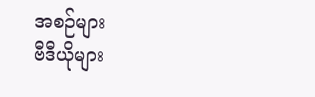အစဉ်များ
ဗီဒီယိုများ